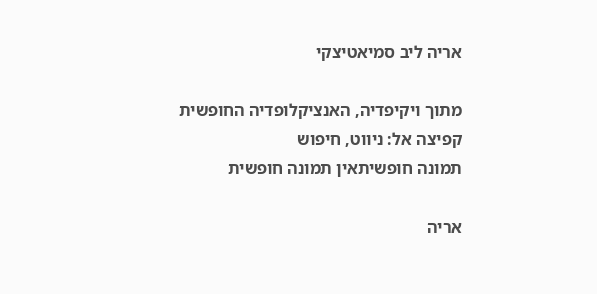אריה ליב סמיאטיצקי

מתוך ויקיפדיה, האנציקלופדיה החופשית
קפיצה אל: ניווט, חיפוש
תמונה חופשיתאין תמונה חופשית

אריה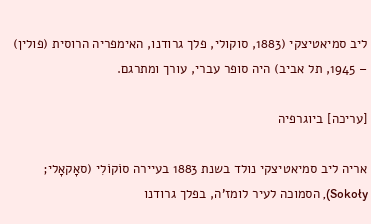ליב סמיאטיצקי (1883, סוקולי, פלך גרודנו, האימפריה הרוסית (פולין) – 1945, תל אביב) היה סופר עברי, עורך ומתרגם.

[עריכה] ביוגרפיה

אריה ליב סמיאטיצקי נולד בשנת 1883 בעיירה סוֹקוֹלִי (סאָקאָלי; Sokoły), הסמוכה לעיר לומז'ה, בפלך גרודנו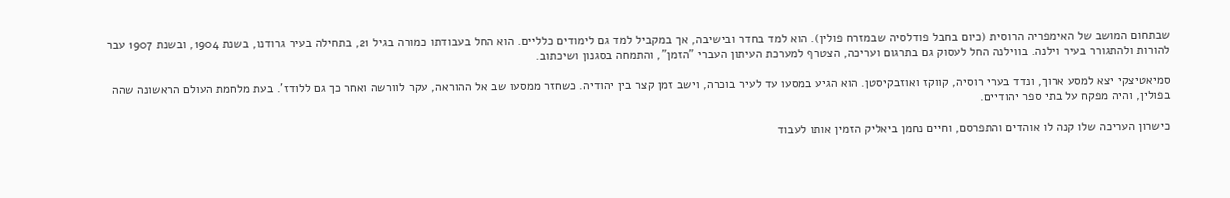שבתחום המושב של האימפריה הרוסית (כיום בחבל פודלסיה שבמזרח פולין). הוא למד בחדר ובישיבה, אך במקביל למד גם לימודים כלליים. הוא החל בעבודתו כמורה בגיל 21, בתחילה בעיר גרודנו, בשנת 1904, ובשנת 1907 עבר להורות ולהתגורר בעיר וילנה. בווילנה החל לעסוק גם בתרגום ועריכה, הצטרף למערכת העיתון העברי "הזמן", והתמחה בסגנון ושיכתוב.

סמיאטיצקי יצא למסע ארוך, ונדד בערי רוסיה, קווקז ואוזבקיסטן. הוא הגיע במסעו עד לעיר בוכרה, וישב זמן קצר בין יהודיה. כשחזר ממסעו שב אל ההוראה, עקר לוורשה ואחר כך גם ללודז'. בעת מלחמת העולם הראשונה שהה בפולין, והיה מפקח על בתי ספר יהודיים.

כישרון העריכה שלו קנה לו אוהדים והתפרסם, וחיים נחמן ביאליק הזמין אותו לעבוד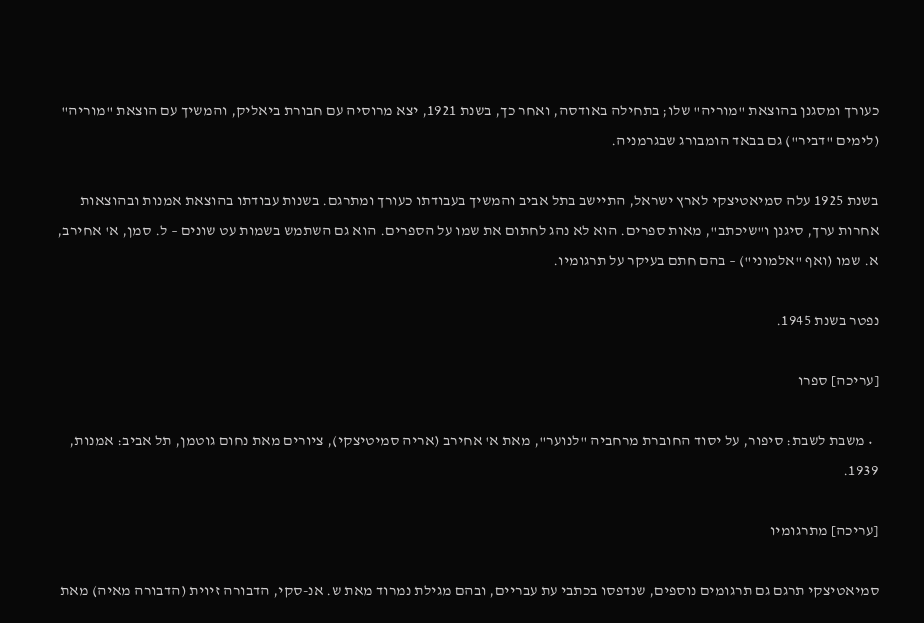כעורך ומסגנן בהוצאת "מוריה" שלו; בתחילה באודסה, ואחר כך, בשנת 1921, יצא מרוסיה עם חבורת ביאליק, והמשיך עם הוצאת "מוריה" (לימים "דביר") גם בבאד הומבורג שבגרמניה.

בשנת 1925 עלה סמיאטיצקי לארץ ישראל, התיישב בתל אביב והמשיך בעבודתו כעורך ומתרגם. בשנות עבודתו בהוצאת אמנות ובהוצאות אחרות ערך, סיגנן ו"שיכתב", מאות ספרים. הוא לא נהג לחתום את שמו על הספרים. הוא גם השתמש בשמות עט שונים – ל. סמן, א' אחירב, א. שמו (ואף "אלמוני") – בהם חתם בעיקר על תרגומיו.

נפטר בשנת 1945.

[עריכה] ספרו

  • משבת לשבת: סיפור, על יסוד החוברת מרחביה "לנוער", מאת א' אחירב (אריה סמיטיצקי), ציורים מאת נחום גוטמן, תל אביב: אמנות, 1939.

[עריכה] מתרגומיו

סמיאטיצקי תרגם גם תרגומים נוספים, שנדפסו בכתבי עת עבריים, ובהם מגילת נמרוד מאת ש. אנ-סקי, הדבורה זיוית (הדבורה מאיה) מאת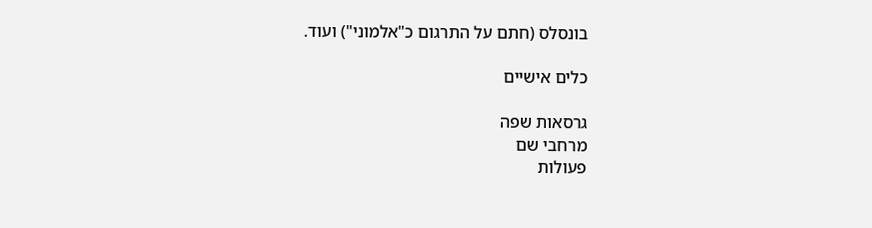בונסלס (חתם על התרגום כ"אלמוני") ועוד.

כלים אישיים

גרסאות שפה
מרחבי שם
פעולות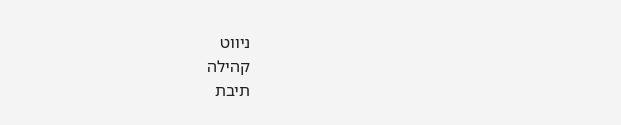ניווט
קהילה
תיבת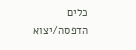כלים
הדפסה/יצוא